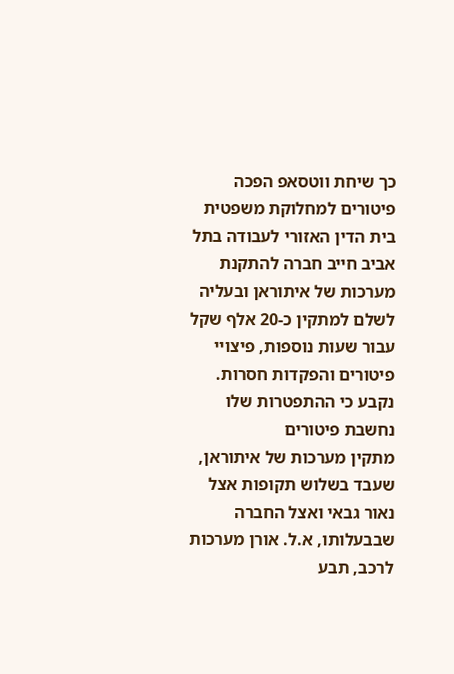כך שיחת ווטסאפ הפכה פיטורים למחלוקת משפטית
בית הדין האזורי לעבודה בתל אביב חייב חברה להתקנת מערכות של איתוראן ובעליה לשלם למתקין כ-20 אלף שקל עבור שעות נוספות, פיצויי פיטורים והפקדות חסרות. נקבע כי ההתפטרות שלו נחשבת פיטורים
מתקין מערכות של איתוראן, שעבד בשלוש תקופות אצל נאור גבאי ואצל החברה שבבעלותו, א.ל. אורן מערכות לרכב, תבע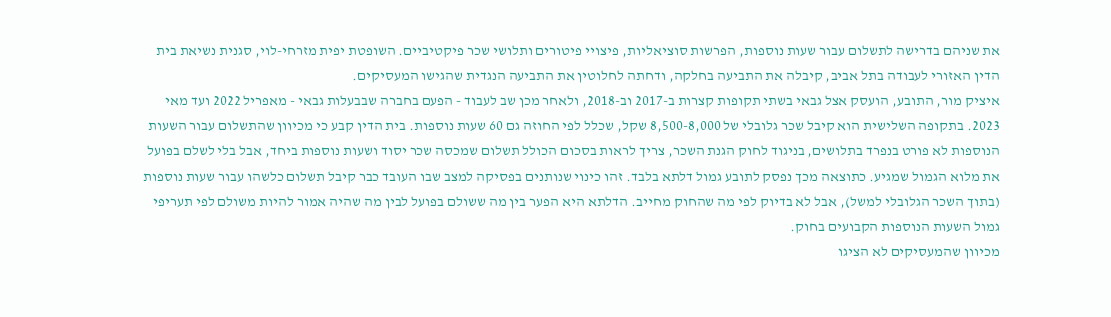את שניהם בדרישה לתשלום עבור שעות נוספות, הפרשות סוציאליות, פיצויי פיטורים ותלושי שכר פיקטיביים. השופטת יפית מזרחי-לוי, סגנית נשיאת בית הדין האזורי לעבודה בתל אביב, קיבלה את התביעה בחלקה, ודחתה לחלוטין את התביעה הנגדית שהגישו המעסיקים.
איציק מור, התובע, הועסק אצל גבאי בשתי תקופות קצרות ב-2017 וב-2018, ולאחר מכן שב לעבוד - הפעם בחברה שבבעלות גבאי - מאפריל 2022 ועד מאי 2023. בתקופה השלישית הוא קיבל שכר גלובלי של 8,500-8,000 שקל, שכלל לפי החוזה גם 60 שעות נוספות. בית הדין קבע כי מכיוון שהתשלום עבור השעות הנוספות לא פורט בנפרד בתלושים, בניגוד לחוק הגנת השכר, צריך לראות בסכום הכולל תשלום שמכסה שכר יסוד ושעות נוספות ביחד, אבל בלי לשלם בפועל את מלוא הגמול שמגיע. כתוצאה מכך נפסק לתובע גמול דלתא בלבד. זהו כינוי שנותנים בפסיקה למצב שבו העובד כבר קיבל תשלום כלשהו עבור שעות נוספות (בתוך השכר הגלובלי למשל), אבל לא בדיוק לפי מה שהחוק מחייב. הדלתא היא הפער בין מה ששולם בפועל לבין מה שהיה אמור להיות משולם לפי תעריפי גמול השעות הנוספות הקבועים בחוק.
מכיוון שהמעסיקים לא הציגו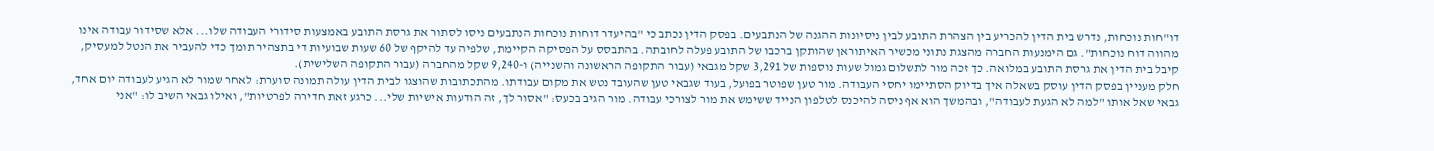דו"חות נוכחות, נדרש בית הדין להכריע בין הצהרת התובע לבין ניסיונות ההגנה של הנתבעים. בפסק הדין נכתב כי "בהיעדר דוחות נוכחות הנתבעים ניסו לסתור את גרסת התובע באמצעות סידורי העבודה שלו... אלא שסידור עבודה אינו מהווה דוח נוכחות". גם הימנעות החברה מהצגת נתוני מכשיר האיתוראן שהותקן ברכבו של התובע פעלה לחובתה. בהתבסס על הפסיקה הקיימת, שלפיה עד להיקף של 60 שעות שבועיות די בתצהיר תומך כדי להעביר את הנטל למעסיק, קיבל בית הדין את גרסת התובע במלואה. כך זכה מור לתשלום גמול שעות נוספות של 3,291 שקל מגבאי (עבור התקופה הראשונה והשנייה) ו-9,240 שקל מהחברה (עבור התקופה השלישית).
חלק מעניין בפסק הדין עוסק בשאלה איך בדיוק הסתיימו יחסי העבודה. מור טען שפוטר בפועל, בעוד שגבאי טען שהעובד נטש את מקום עבודתו. מהתכתובות שהוצגו לבית הדין עולה תמונה סוערת: לאחר שמור לא הגיע לעבודה יום אחד, גבאי שאל אותו "למה לא הגעת לעבודה", ובהמשך הוא אף ניסה להיכנס לטלפון הנייד ששימש את מור לצורכי עבודה. מור הגיב בכעס: "אסור לך, זה הודעות אישיות שלי... כרגע זאת חדירה לפרטיות", ואילו גבאי השיב לו: "אני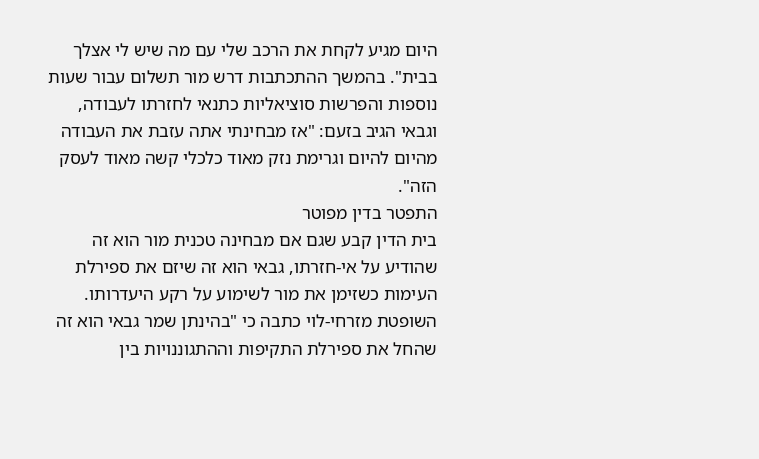היום מגיע לקחת את הרכב שלי עם מה שיש לי אצלך בבית". בהמשך ההתכתבות דרש מור תשלום עבור שעות נוספות והפרשות סוציאליות כתנאי לחזרתו לעבודה, וגבאי הגיב בזעם: "אז מבחינתי אתה עזבת את העבודה מהיום להיום וגרימת נזק מאוד כלכלי קשה מאוד לעסק הזה".
התפטר בדין מפוטר
בית הדין קבע שגם אם מבחינה טכנית מור הוא זה שהודיע על אי-חזרתו, גבאי הוא זה שיזם את ספירלת העימות כשזימן את מור לשימוע על רקע היעדרותו. השופטת מזרחי-לוי כתבה כי "בהינתן שמר גבאי הוא זה שהחל את ספירלת התקיפות וההתגוננויות בין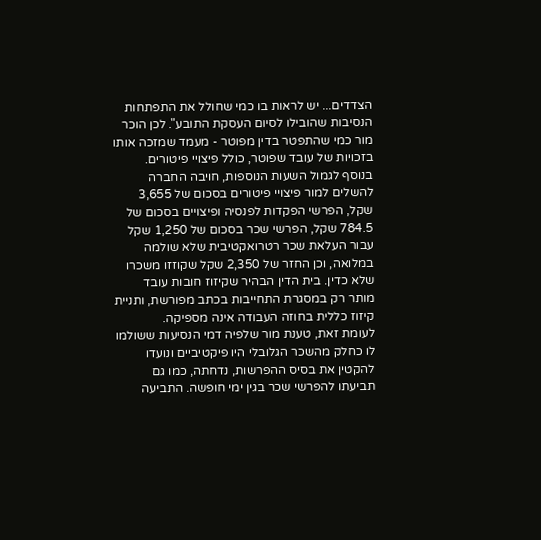הצדדים... יש לראות בו כמי שחולל את התפתחות הנסיבות שהובילו לסיום העסקת התובע". לכן הוכר מור כמי שהתפטר בדין מפוטר - מעמד שמזכה אותו בזכויות של עובד שפוטר, כולל פיצויי פיטורים.
בנוסף לגמול השעות הנוספות, חויבה החברה להשלים למור פיצויי פיטורים בסכום של 3,655 שקל, הפרשי הפקדות לפנסיה ופיצויים בסכום של 784.5 שקל, הפרשי שכר בסכום של 1,250 שקל עבור העלאת שכר רטרואקטיבית שלא שולמה במלואה, וכן החזר של 2,350 שקל שקוזזו משכרו שלא כדין. בית הדין הבהיר שקיזוז חובות עובד מותר רק במסגרת התחייבות בכתב מפורשת, ותניית קיזוז כללית בחוזה העבודה אינה מספיקה.
לעומת זאת, טענת מור שלפיה דמי הנסיעות ששולמו לו כחלק מהשכר הגלובלי היו פיקטיביים ונועדו להקטין את בסיס ההפרשות, נדחתה, כמו גם תביעתו להפרשי שכר בגין ימי חופשה. התביעה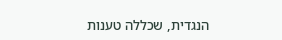הנגדית, שכללה טענות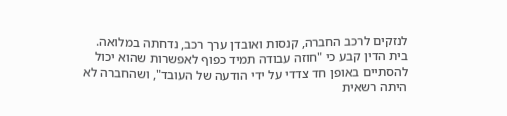לנזקים לרכב החברה, קנסות ואובדן ערך רכב, נדחתה במלואה. בית הדין קבע כי "חוזה עבודה תמיד כפוף לאפשרות שהוא יכול להסתיים באופן חד צדדי על ידי הודעה של העובד", ושהחברה לא היתה רשאית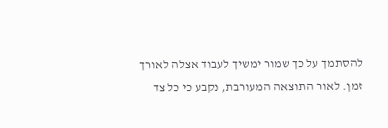להסתמך על כך שמור ימשיך לעבוד אצלה לאורך זמן. לאור התוצאה המעורבת, נקבע כי כל צד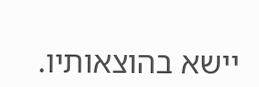יישא בהוצאותיו.